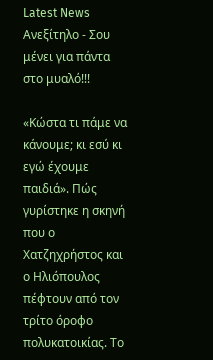Latest News
Ανεξίτηλο - Σου μένει για πάντα στο μυαλό!!!

«Κώστα τι πάμε να κάνουμε; κι εσύ κι εγώ έχουμε παιδιά». Πώς γυρίστηκε η σκηνή που ο Χατζηχρήστος και ο Ηλιόπουλος πέφτουν από τον τρίτο όροφο πολυκατοικίας. Το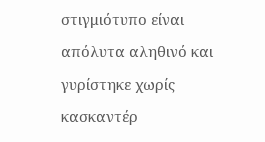στιγμιότυπο είναι απόλυτα αληθινό και γυρίστηκε χωρίς κασκαντέρ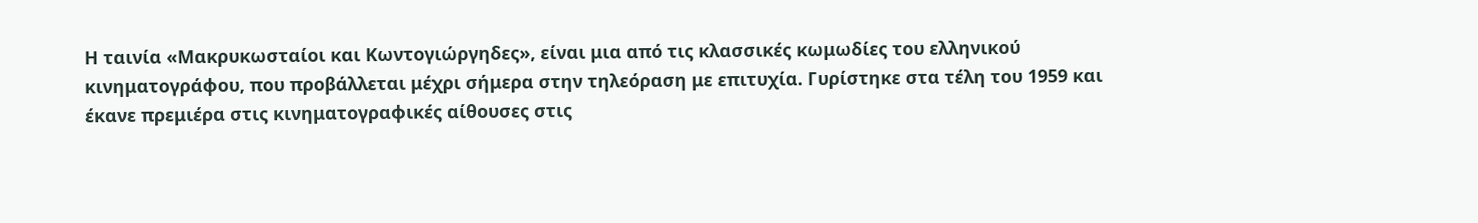Η ταινία «Μακρυκωσταίοι και Κωντογιώργηδες», είναι μια από τις κλασσικές κωμωδίες του ελληνικού κινηματογράφου, που προβάλλεται μέχρι σήμερα στην τηλεόραση με επιτυχία. Γυρίστηκε στα τέλη του 1959 και έκανε πρεμιέρα στις κινηματογραφικές αίθουσες στις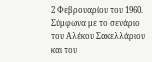2 Φεβρουαρίου του 1960. Σύμφωνα με το σενάριο του Αλέκου Σακελλάριου και του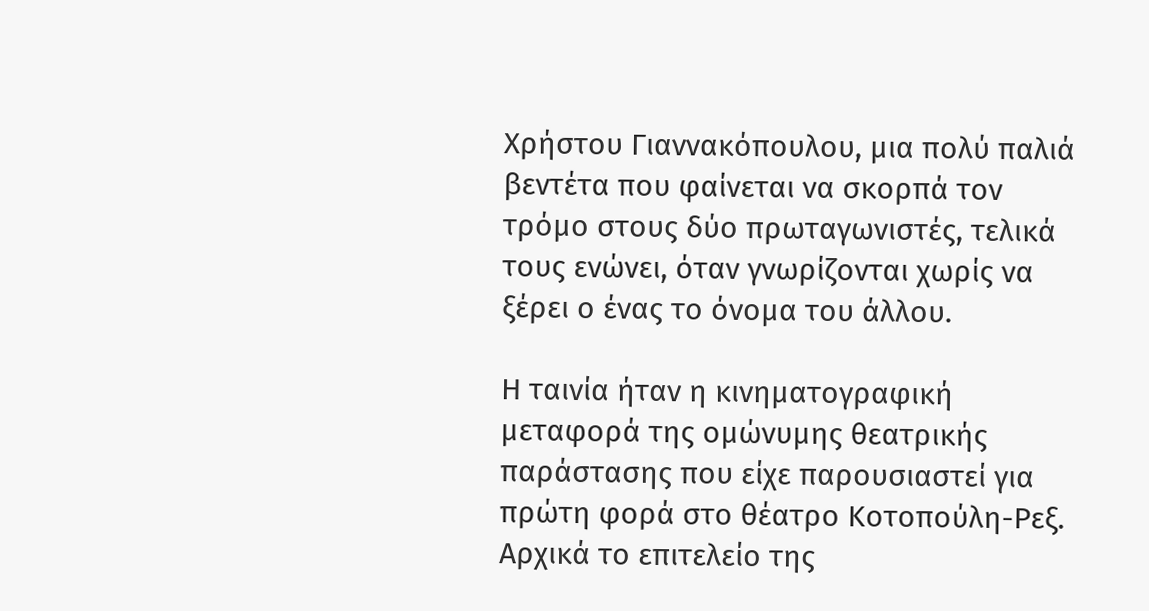Χρήστου Γιαννακόπουλου, μια πολύ παλιά βεντέτα που φαίνεται να σκορπά τον τρόμο στους δύο πρωταγωνιστές, τελικά τους ενώνει, όταν γνωρίζονται χωρίς να ξέρει ο ένας το όνομα του άλλου.

Η ταινία ήταν η κινηματογραφική μεταφορά της ομώνυμης θεατρικής παράστασης που είχε παρουσιαστεί για πρώτη φορά στο θέατρο Κοτοπούλη-Ρεξ.
Αρχικά το επιτελείο της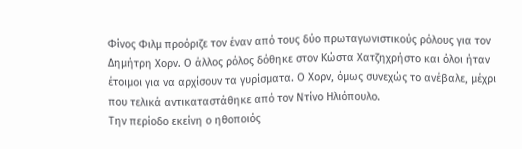Φίνος Φιλμ προόριζε τον έναν από τους δύο πρωταγωνιστικούς ρόλους για τον Δημήτρη Χορν. Ο άλλος ρόλος δόθηκε στον Κώστα Χατζηχρήστο και όλοι ήταν έτοιμοι για να αρχίσουν τα γυρίσματα. Ο Χορν, όμως συνεχώς το ανέβαλε, μέχρι που τελικά αντικαταστάθηκε από τον Ντίνο Ηλιόπουλο.
Την περίοδο εκείνη ο ηθοποιός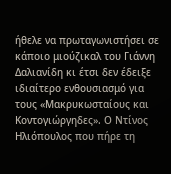ήθελε να πρωταγωνιστήσει σε κάποιο μιούζικαλ του Γιάννη Δαλιανίδη κι έτσι δεν έδειξε ιδιαίτερο ενθουσιασμό για τους «Μακρυκωσταίους και Κοντογιώργηδες». Ο Ντίνος Ηλιόπουλος που πήρε τη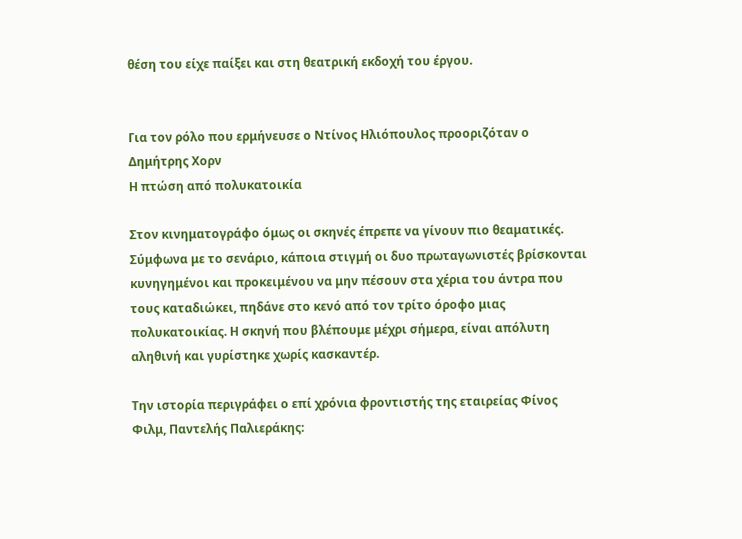θέση του είχε παίξει και στη θεατρική εκδοχή του έργου.


Για τον ρόλο που ερμήνευσε ο Ντίνος Ηλιόπουλος προοριζόταν ο Δημήτρης Χορν
Η πτώση από πολυκατοικία

Στον κινηματογράφο όμως οι σκηνές έπρεπε να γίνουν πιο θεαματικές. Σύμφωνα με το σενάριο, κάποια στιγμή οι δυο πρωταγωνιστές βρίσκονται κυνηγημένοι και προκειμένου να μην πέσουν στα χέρια του άντρα που τους καταδιώκει, πηδάνε στο κενό από τον τρίτο όροφο μιας πολυκατοικίας. Η σκηνή που βλέπουμε μέχρι σήμερα, είναι απόλυτη αληθινή και γυρίστηκε χωρίς κασκαντέρ.

Την ιστορία περιγράφει ο επί χρόνια φροντιστής της εταιρείας Φίνος Φιλμ, Παντελής Παλιεράκης: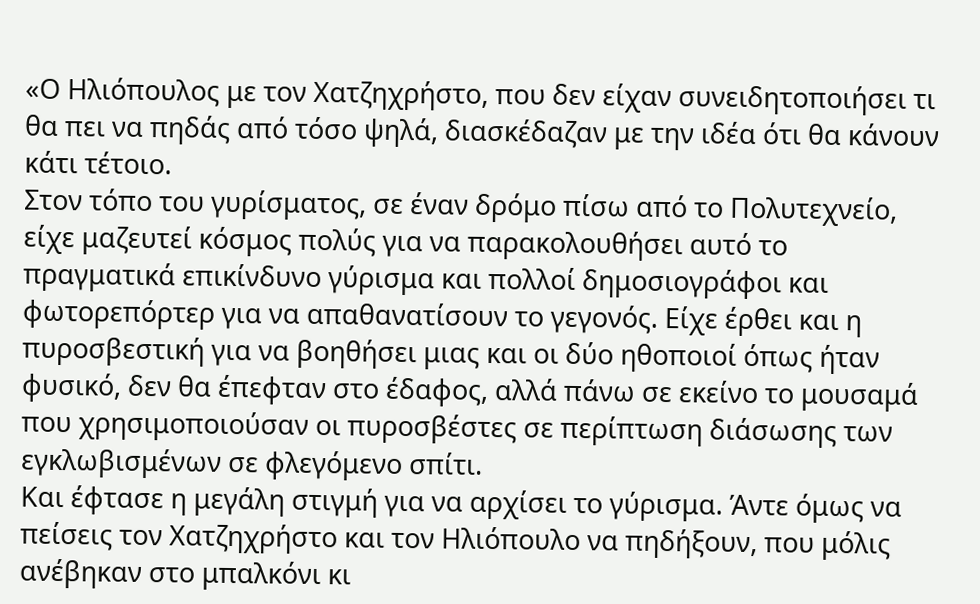«Ο Ηλιόπουλος με τον Χατζηχρήστο, που δεν είχαν συνειδητοποιήσει τι θα πει να πηδάς από τόσο ψηλά, διασκέδαζαν με την ιδέα ότι θα κάνουν κάτι τέτοιο.
Στον τόπο του γυρίσματος, σε έναν δρόμο πίσω από το Πολυτεχνείο, είχε μαζευτεί κόσμος πολύς για να παρακολουθήσει αυτό το πραγματικά επικίνδυνο γύρισμα και πολλοί δημοσιογράφοι και φωτορεπόρτερ για να απαθανατίσουν το γεγονός. Είχε έρθει και η πυροσβεστική για να βοηθήσει μιας και οι δύο ηθοποιοί όπως ήταν φυσικό, δεν θα έπεφταν στο έδαφος, αλλά πάνω σε εκείνο το μουσαμά που χρησιμοποιούσαν οι πυροσβέστες σε περίπτωση διάσωσης των εγκλωβισμένων σε φλεγόμενο σπίτι.
Και έφτασε η μεγάλη στιγμή για να αρχίσει το γύρισμα. Άντε όμως να πείσεις τον Χατζηχρήστο και τον Ηλιόπουλο να πηδήξουν, που μόλις ανέβηκαν στο μπαλκόνι κι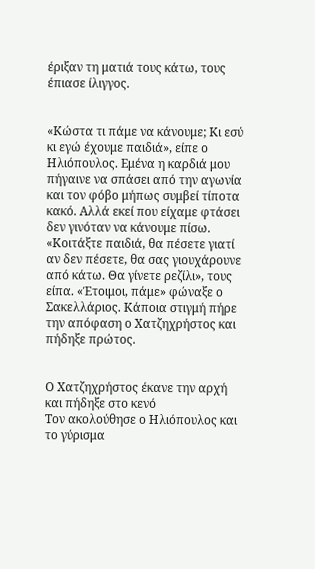έριξαν τη ματιά τους κάτω, τους έπιασε ίλιγγος.


«Κώστα τι πάμε να κάνουμε; Κι εσύ κι εγώ έχουμε παιδιά», είπε ο Ηλιόπουλος. Εμένα η καρδιά μου πήγαινε να σπάσει από την αγωνία και τον φόβο μήπως συμβεί τίποτα κακό. Αλλά εκεί που είχαμε φτάσει δεν γινόταν να κάνουμε πίσω. «Κοιτάξτε παιδιά, θα πέσετε γιατί αν δεν πέσετε, θα σας γιουχάρουνε από κάτω. Θα γίνετε ρεζίλι», τους είπα. «Έτοιμοι, πάμε» φώναξε ο Σακελλάριος. Κάποια στιγμή πήρε την απόφαση ο Χατζηχρήστος και πήδηξε πρώτος.


Ο Χατζηχρήστος έκανε την αρχή και πήδηξε στο κενό
Τον ακολούθησε ο Ηλιόπουλος και το γύρισμα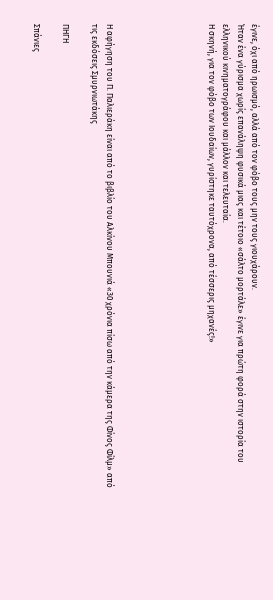έγινε, όχι από ηρωισμό, αλλά από τον φόβο τους μην τους γιουχάρουν.
Ήταν ένα γύρισμα χωρίς επανάληψη φυσικά μιας και τέτοιο «σάλτο μορτάλε» έγινε για πρώτη φορά στην ιστορία του ελληνικού κινηματογράφου και μάλλον και τελευταία.
Η σκηνή, για τον φόβο των Ιουδαίων, γυρίστηκε ταυτόχρονα, από τέσσερις μηχανές!»






Η αφήγηση του Π. Παλιεράκη είναι από το βιβλίο του Αλκίνου Μπουνιά «30 χρόνια πίσω από την κάμερα της Φίνος Φίλμ» από τις εκδόσεις Σμυρνιωτάκης

ΠΗΓΗ

Σπάνιες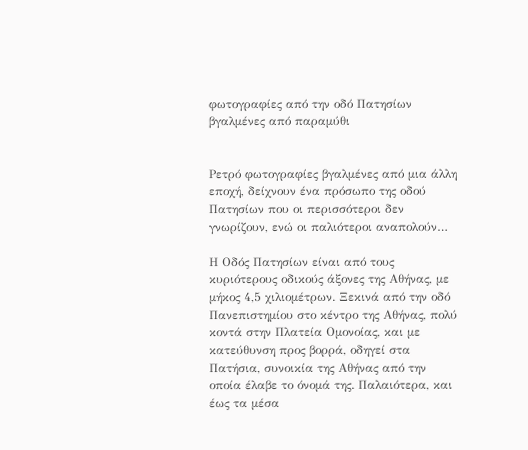φωτογραφίες από την οδό Πατησίων βγαλμένες από παραμύθι


Ρετρό φωτογραφίες βγαλμένες από μια άλλη εποχή, δείχνουν ένα πρόσωπο της οδού Πατησίων που οι περισσότεροι δεν γνωρίζουν, ενώ οι παλιότεροι αναπολούν…

Η Οδός Πατησίων είναι από τους κυριότερους οδικούς άξονες της Αθήνας, με μήκος 4,5 χιλιομέτρων. Ξεκινά από την οδό Πανεπιστημίου στο κέντρο της Αθήνας, πολύ κοντά στην Πλατεία Ομονοίας, και με κατεύθυνση προς βορρά, οδηγεί στα Πατήσια, συνοικία της Αθήνας από την οποία έλαβε το όνομά της. Παλαιότερα, και έως τα μέσα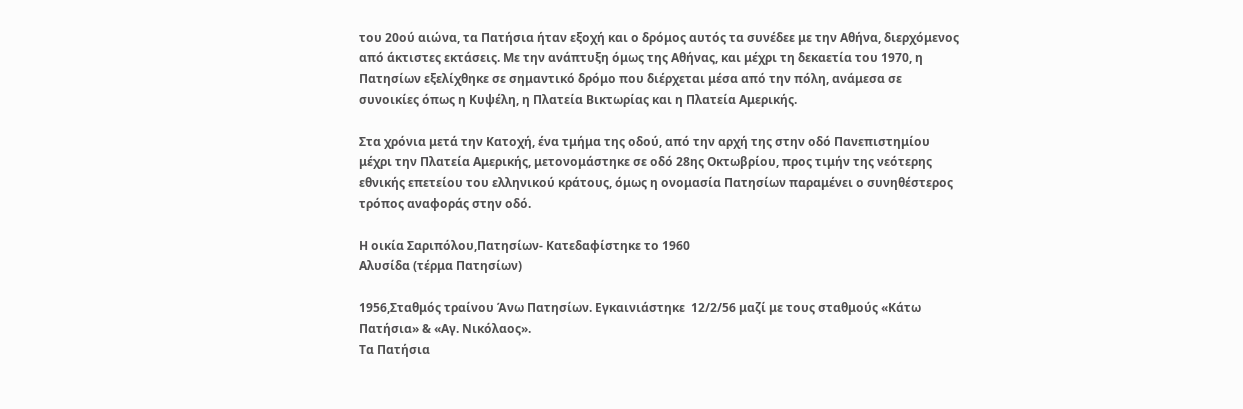του 20ού αιώνα, τα Πατήσια ήταν εξοχή και ο δρόμος αυτός τα συνέδεε με την Αθήνα, διερχόμενος από άκτιστες εκτάσεις. Με την ανάπτυξη όμως της Αθήνας, και μέχρι τη δεκαετία του 1970, η Πατησίων εξελίχθηκε σε σημαντικό δρόμο που διέρχεται μέσα από την πόλη, ανάμεσα σε συνοικίες όπως η Κυψέλη, η Πλατεία Βικτωρίας και η Πλατεία Αμερικής.

Στα χρόνια μετά την Κατοχή, ένα τμήμα της οδού, από την αρχή της στην οδό Πανεπιστημίου μέχρι την Πλατεία Αμερικής, μετονομάστηκε σε οδό 28ης Οκτωβρίου, προς τιμήν της νεότερης εθνικής επετείου του ελληνικού κράτους, όμως η ονομασία Πατησίων παραμένει ο συνηθέστερος τρόπος αναφοράς στην οδό.

Η οικία Σαριπόλου,Πατησίων- Κατεδαφίστηκε το 1960
Αλυσίδα (τέρμα Πατησίων)

1956,Σταθμός τραίνου Άνω Πατησίων. Εγκαινιάστηκε  12/2/56 μαζί με τους σταθμούς «Κάτω Πατήσια» & «Αγ. Νικόλαος».
Τα Πατήσια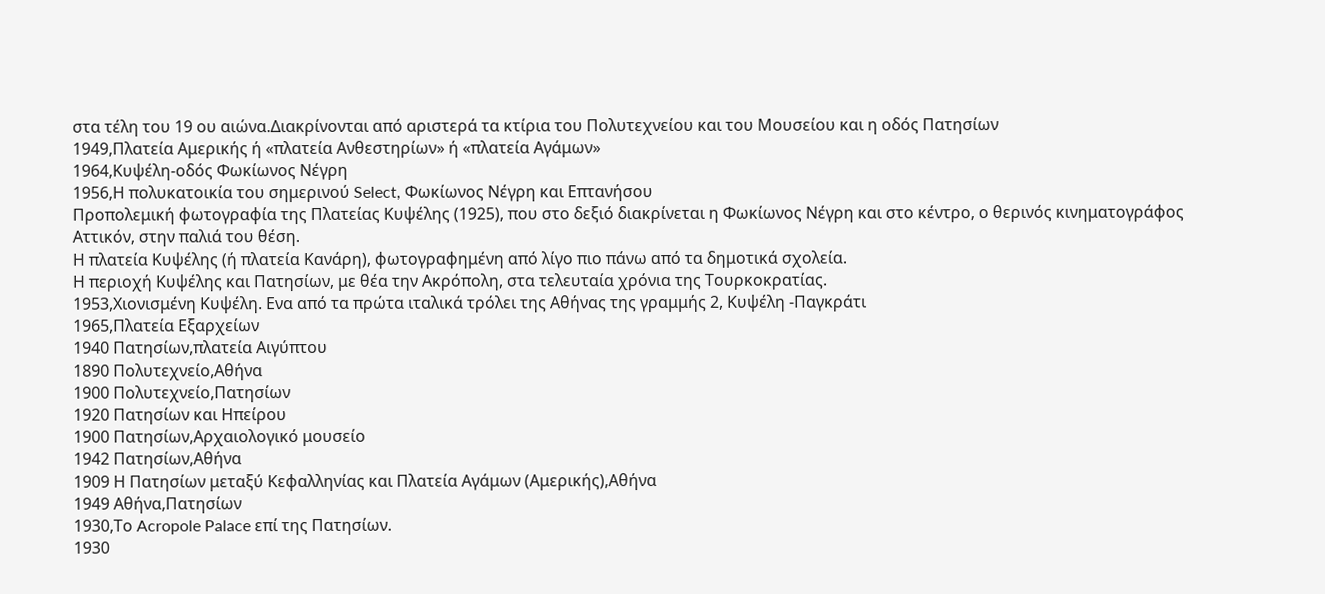στα τέλη του 19 ου αιώνα.Διακρίνονται από αριστερά τα κτίρια του Πολυτεχνείου και του Μουσείου και η οδός Πατησίων
1949,Πλατεία Αμερικής ή «πλατεία Ανθεστηρίων» ή «πλατεία Αγάμων»
1964,Κυψέλη-οδός Φωκίωνος Νέγρη
1956,Η πολυκατοικία του σημερινού Select, Φωκίωνος Νέγρη και Επτανήσου
Προπολεμική φωτογραφία της Πλατείας Κυψέλης (1925), που στο δεξιό διακρίνεται η Φωκίωνος Νέγρη και στο κέντρο, ο θερινός κινηματογράφος Αττικόν, στην παλιά του θέση.
Η πλατεία Κυψέλης (ή πλατεία Κανάρη), φωτογραφημένη από λίγο πιο πάνω από τα δημοτικά σχολεία.
Η περιοχή Κυψέλης και Πατησίων, με θέα την Ακρόπολη, στα τελευταία χρόνια της Τουρκοκρατίας.
1953,Χιονισμένη Κυψέλη. Ενα από τα πρώτα ιταλικά τρόλει της Αθήνας της γραμμής 2, Κυψέλη -Παγκράτι
1965,Πλατεία Εξαρχείων
1940 Πατησίων,πλατεία Αιγύπτου
1890 Πολυτεχνείο,Αθήνα
1900 Πολυτεχνείο,Πατησίων
1920 Πατησίων και Ηπείρου
1900 Πατησίων,Αρχαιολογικό μουσείο
1942 Πατησίων,Αθήνα
1909 Η Πατησίων μεταξύ Κεφαλληνίας και Πλατεία Αγάμων (Αμερικής),Αθήνα
1949 Αθήνα,Πατησίων
1930,Το Acropole Palace επί της Πατησίων.
1930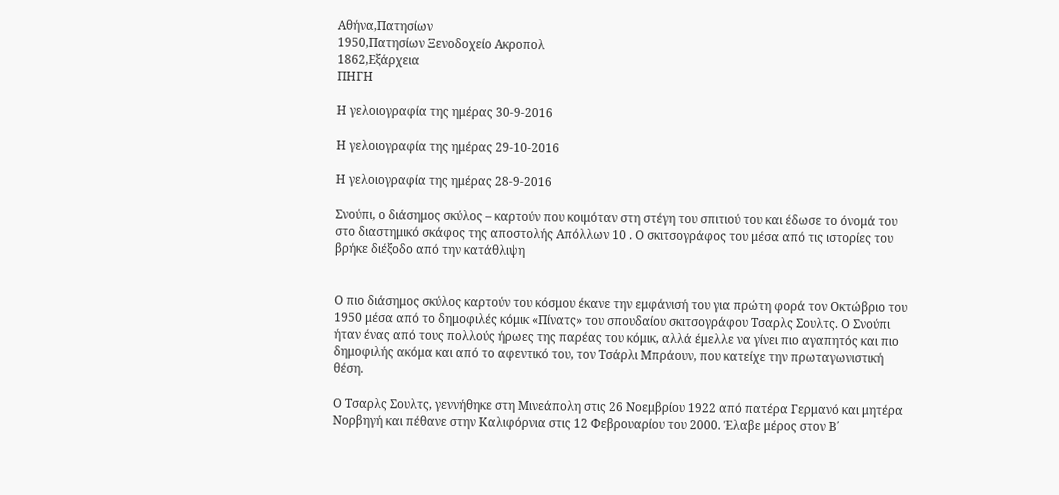Αθήνα,Πατησίων
1950,Πατησίων Ξενοδοχείο Ακροπολ
1862,Εξάρχεια
ΠΗΓΗ

Η γελοιογραφία της ημέρας 30-9-2016

Η γελοιογραφία της ημέρας 29-10-2016

Η γελοιογραφία της ημέρας 28-9-2016

Σνούπι, ο διάσημος σκύλος – καρτούν που κοιμόταν στη στέγη του σπιτιού του και έδωσε το όνομά του στο διαστημικό σκάφος της αποστολής Απόλλων 10 . Ο σκιτσογράφος του μέσα από τις ιστορίες του βρήκε διέξοδο από την κατάθλιψη


Ο πιο διάσημος σκύλος καρτούν του κόσμου έκανε την εμφάνισή του για πρώτη φορά τον Οκτώβριο του 1950 μέσα από το δημοφιλές κόμικ «Πίνατς» του σπουδαίου σκιτσογράφου Τσαρλς Σουλτς. Ο Σνούπι ήταν ένας από τους πολλούς ήρωες της παρέας του κόμικ, αλλά έμελλε να γίνει πιο αγαπητός και πιο δημοφιλής ακόμα και από το αφεντικό του, τον Τσάρλι Μπράουν, που κατείχε την πρωταγωνιστική θέση.

Ο Τσαρλς Σουλτς, γεννήθηκε στη Μινεάπολη στις 26 Νοεμβρίου 1922 από πατέρα Γερμανό και μητέρα Νορβηγή και πέθανε στην Καλιφόρνια στις 12 Φεβρουαρίου του 2000. Έλαβε μέρος στον Β΄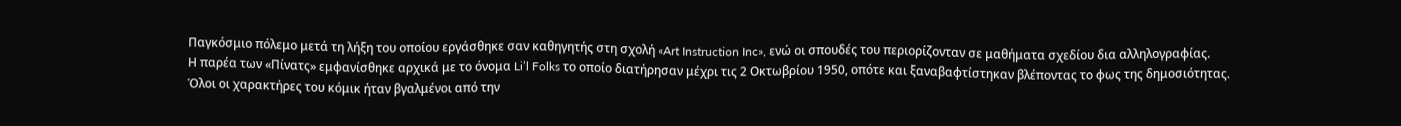Παγκόσμιο πόλεμο μετά τη λήξη του οποίου εργάσθηκε σαν καθηγητής στη σχολή «Art Instruction Inc», ενώ οι σπουδές του περιορίζονταν σε μαθήματα σχεδίου δια αλληλογραφίας.
Η παρέα των «Πίνατς» εμφανίσθηκε αρχικά με το όνομα Li’l Folks το οποίο διατήρησαν μέχρι τις 2 Οκτωβρίου 1950, οπότε και ξαναβαφτίστηκαν βλέποντας το φως της δημοσιότητας.
Όλοι οι χαρακτήρες του κόμικ ήταν βγαλμένοι από την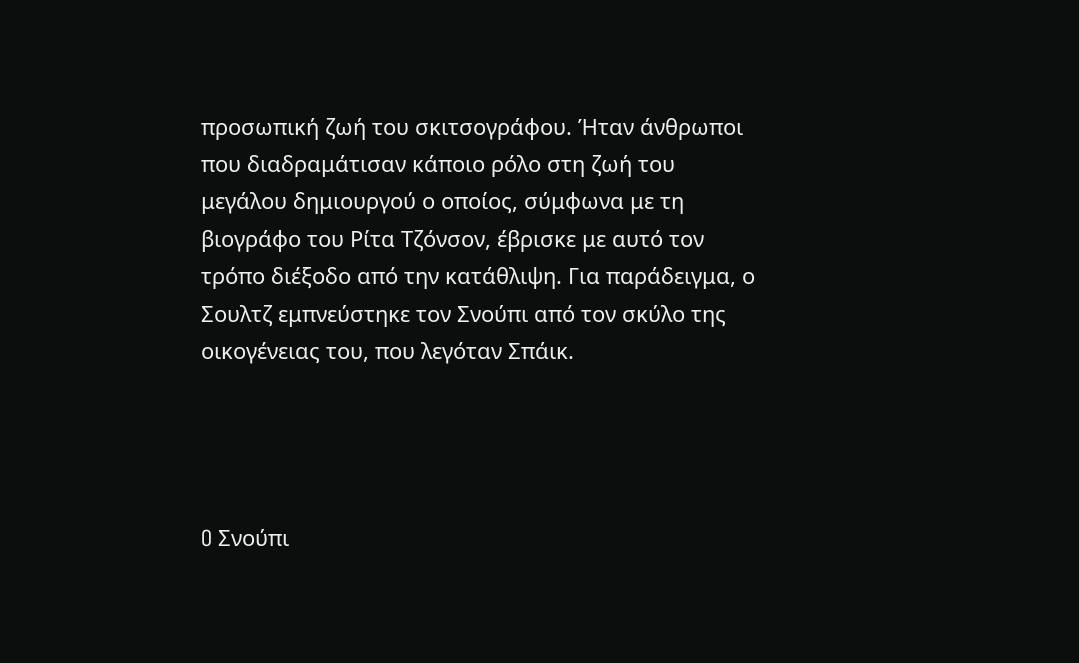προσωπική ζωή του σκιτσογράφου. Ήταν άνθρωποι που διαδραμάτισαν κάποιο ρόλο στη ζωή του μεγάλου δημιουργού ο οποίος, σύμφωνα με τη βιογράφο του Ρίτα Τζόνσον, έβρισκε με αυτό τον τρόπο διέξοδο από την κατάθλιψη. Για παράδειγμα, ο Σουλτζ εμπνεύστηκε τον Σνούπι από τον σκύλο της οικογένειας του, που λεγόταν Σπάικ.




O Σνούπι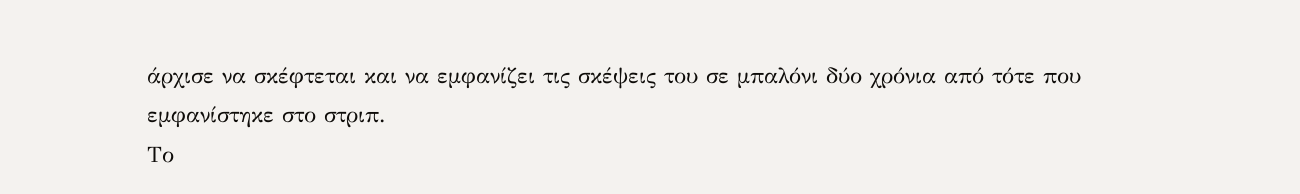άρχισε να σκέφτεται και να εμφανίζει τις σκέψεις του σε μπαλόνι δύο χρόνια από τότε που εμφανίστηκε στο στριπ.
Το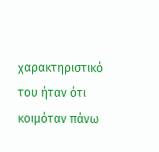χαρακτηριστικό του ήταν ότι κοιμόταν πάνω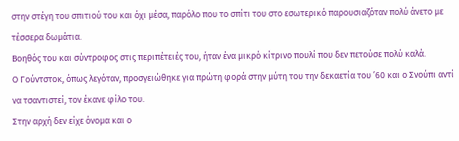στην στέγη του σπιτιού του και όχι μέσα, παρόλο που το σπίτι του στο εσωτερικό παρουσιαζόταν πολύ άνετο με τέσσερα δωμάτια.
Βοηθός του και σύντροφος στις περιπέτειές του, ήταν ένα μικρό κίτρινο πουλί που δεν πετούσε πολύ καλά.
Ο Γούντστοκ, όπως λεγόταν, προσγειώθηκε για πρώτη φορά στην μύτη του την δεκαετία του ’60 και ο Σνούπι αντί να τσαντιστεί, τον έκανε φίλο του.
Στην αρχή δεν είχε όνομα και ο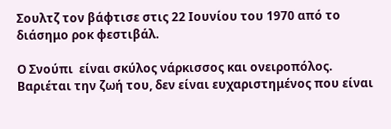Σουλτζ τον βάφτισε στις 22 Ιουνίου του 1970 από το διάσημο ροκ φεστιβάλ.

Ο Σνούπι  είναι σκύλος νάρκισσος και ονειροπόλος. Βαριέται την ζωή του, δεν είναι ευχαριστημένος που είναι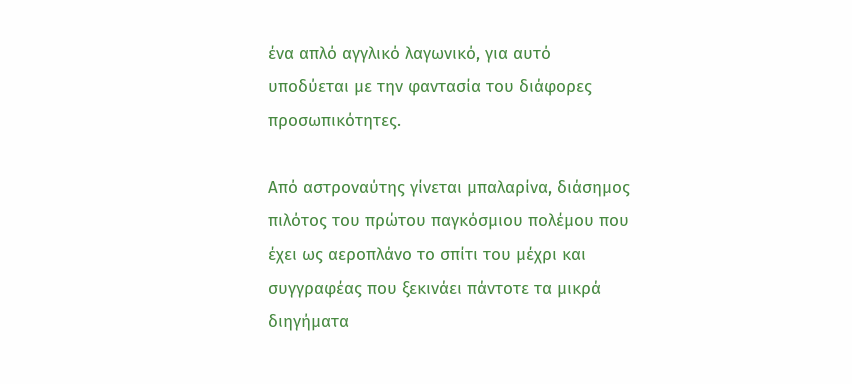ένα απλό αγγλικό λαγωνικό, για αυτό υποδύεται με την φαντασία του διάφορες προσωπικότητες.

Από αστροναύτης γίνεται μπαλαρίνα, διάσημος πιλότος του πρώτου παγκόσμιου πολέμου που έχει ως αεροπλάνο το σπίτι του μέχρι και συγγραφέας που ξεκινάει πάντοτε τα μικρά διηγήματα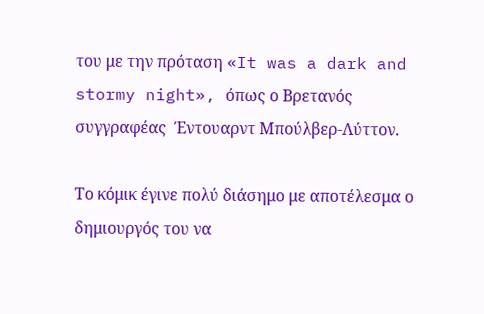του με την πρόταση «It was a dark and stormy night», όπως ο Βρετανός συγγραφέας  Έντουαρντ Μπούλβερ-Λύττον.

Το κόμικ έγινε πολύ διάσημο με αποτέλεσμα ο δημιουργός του να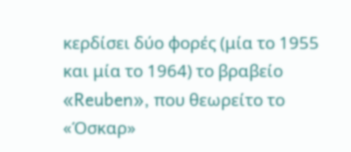κερδίσει δύο φορές (μία το 1955 και μία το 1964) το βραβείο «Reuben», που θεωρείτο το «Όσκαρ»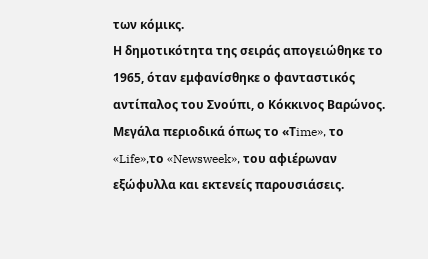των κόμικς.
Η δημοτικότητα της σειράς απογειώθηκε το 1965, όταν εμφανίσθηκε ο φανταστικός αντίπαλος του Σνούπι, ο Κόκκινος Βαρώνος.
Μεγάλα περιοδικά όπως το «Τime», το «Life»,το «Newsweek», του αφιέρωναν εξώφυλλα και εκτενείς παρουσιάσεις.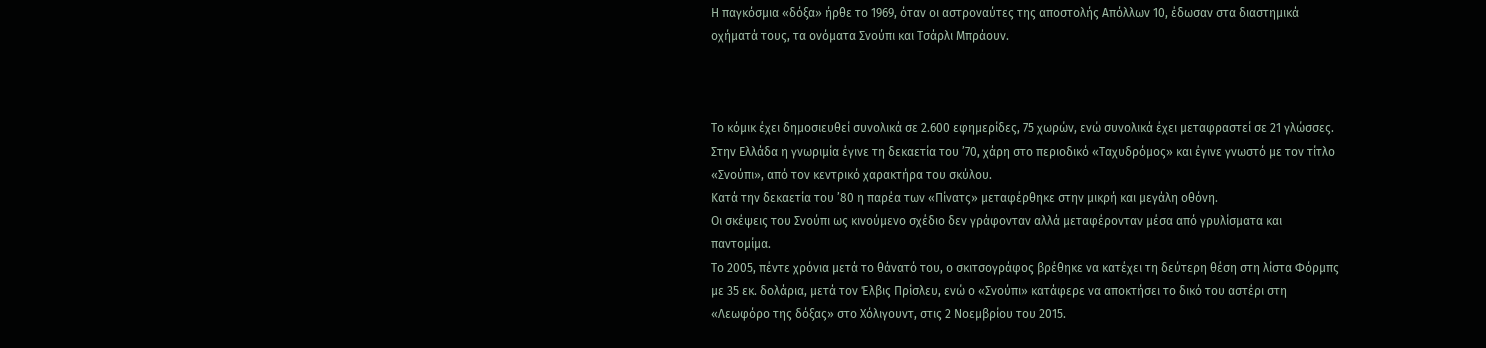Η παγκόσμια «δόξα» ήρθε το 1969, όταν οι αστροναύτες της αποστολής Απόλλων 10, έδωσαν στα διαστημικά οχήματά τους, τα ονόματα Σνούπι και Τσάρλι Μπράουν.



Το κόμικ έχει δημοσιευθεί συνολικά σε 2.600 εφημερίδες, 75 χωρών, ενώ συνολικά έχει μεταφραστεί σε 21 γλώσσες.
Στην Ελλάδα η γνωριμία έγινε τη δεκαετία του ’70, χάρη στο περιοδικό «Ταχυδρόμος» και έγινε γνωστό με τον τίτλο «Σνούπι», από τον κεντρικό χαρακτήρα του σκύλου.
Κατά την δεκαετία του ’80 η παρέα των «Πίνατς» μεταφέρθηκε στην μικρή και μεγάλη οθόνη.
Οι σκέψεις του Σνούπι ως κινούμενο σχέδιο δεν γράφονταν αλλά μεταφέρονταν μέσα από γρυλίσματα και παντομίμα.
Το 2005, πέντε χρόνια μετά το θάνατό του, ο σκιτσογράφος βρέθηκε να κατέχει τη δεύτερη θέση στη λίστα Φόρμπς με 35 εκ. δολάρια, μετά τον Έλβις Πρίσλευ, ενώ ο «Σνούπι» κατάφερε να αποκτήσει το δικό του αστέρι στη «Λεωφόρο της δόξας» στο Χόλιγουντ, στις 2 Νοεμβρίου του 2015.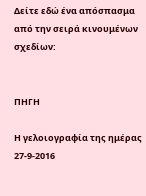Δείτε εδώ ένα απόσπασμα από την σειρά κινουμένων σχεδίων:


ΠΗΓΗ

Η γελοιογραφία της ημέρας 27-9-2016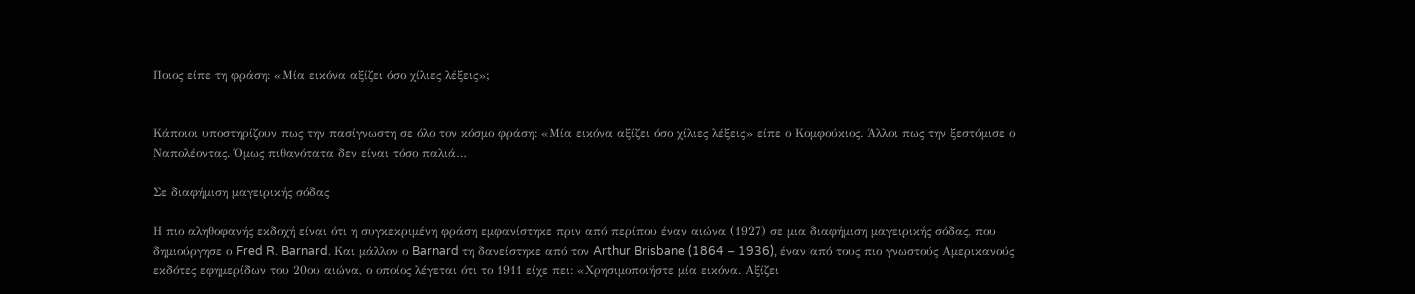Ποιος είπε τη φράση: «Μία εικόνα αξίζει όσο χίλιες λέξεις»;


Κάποιοι υποστηρίζουν πως την πασίγνωστη σε όλο τον κόσμο φράση: «Μία εικόνα αξίζει όσο χίλιες λέξεις» είπε ο Κομφούκιος. Άλλοι πως την ξεστόμισε ο Ναπολέοντας. Όμως πιθανότατα δεν είναι τόσο παλιά…

Σε διαφήμιση μαγειρικής σόδας

Η πιο αληθοφανής εκδοχή είναι ότι η συγκεκριμένη φράση εμφανίστηκε πριν από περίπου έναν αιώνα (1927) σε μια διαφήμιση μαγειρικής σόδας, που δημιούργησε ο Fred R. Barnard. Και μάλλον ο Barnard τη δανείστηκε από τον Arthur Brisbane (1864 – 1936), έναν από τους πιο γνωστούς Αμερικανούς εκδότες εφημερίδων του 20ου αιώνα, ο οποίος λέγεται ότι το 1911 είχε πει: «Χρησιμοποιήστε μία εικόνα. Αξίζει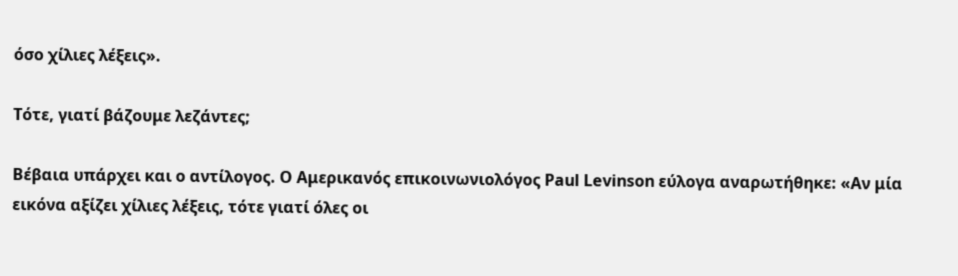όσο χίλιες λέξεις».

Τότε, γιατί βάζουμε λεζάντες;

Βέβαια υπάρχει και ο αντίλογος. Ο Αμερικανός επικοινωνιολόγος Paul Levinson εύλογα αναρωτήθηκε: «Aν μία εικόνα αξίζει χίλιες λέξεις, τότε γιατί όλες οι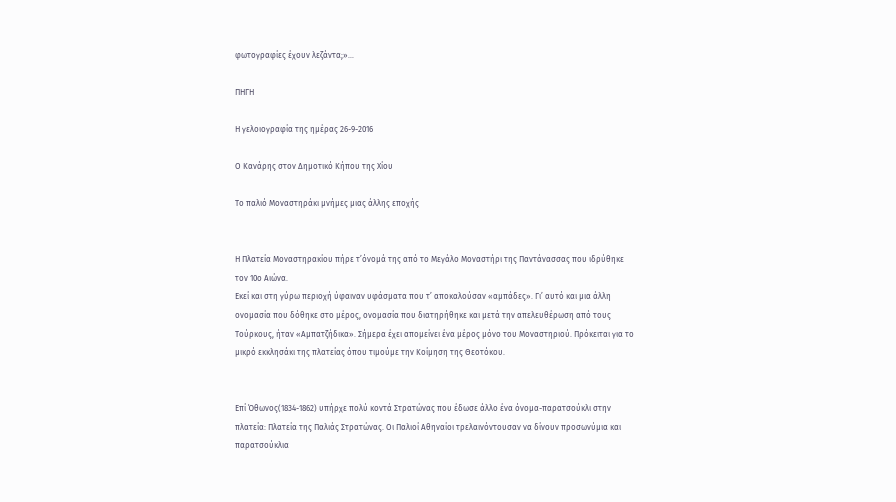φωτογραφίες έχουν λεζάντα;»…

ΠΗΓΗ

Η γελοιογραφία της ημέρας 26-9-2016

Ο Κανάρης στον Δημοτικό Κήπου της Χίου

Το παλιό Μοναστηράκι μνήμες μιας άλλης εποχής


Η Πλατεία Μοναστηρακίου πήρε τ’όνομά της από το Μεγάλο Μοναστήρι της Παντάνασσας που ιδρύθηκε τον 10ο Αιώνα.
Εκεί και στη γύρω περιοχή ύφαιναν υφάσματα που τ’ αποκαλούσαν «αμπάδες». Γι’ αυτό και μια άλλη ονομασία που δόθηκε στο μέρος, ονομασία που διατηρήθηκε και μετά την απελευθέρωση από τους Τούρκους, ήταν «Αμπατζήδικα». Σήμερα έχει απομείνει ένα μέρος μόνο του Μοναστηριού. Πρόκειται για το μικρό εκκλησάκι της πλατείας όπου τιμούμε την Κοίμηση της Θεοτόκου.


Επί Όθωνος(1834-1862) υπήρχε πολύ κοντά Στρατώνας που έδωσε άλλο ένα όνομα-παρατσούκλι στην πλατεία: Πλατεία της Παλιάς Στρατώνας. Οι Παλιοί Αθηναίοι τρελαινόντουσαν να δίνουν προσωνύμια και παρατσούκλια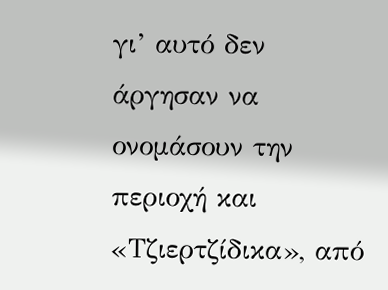γι’ αυτό δεν άργησαν να ονομάσουν την περιοχή και «Τζιερτζίδικα», από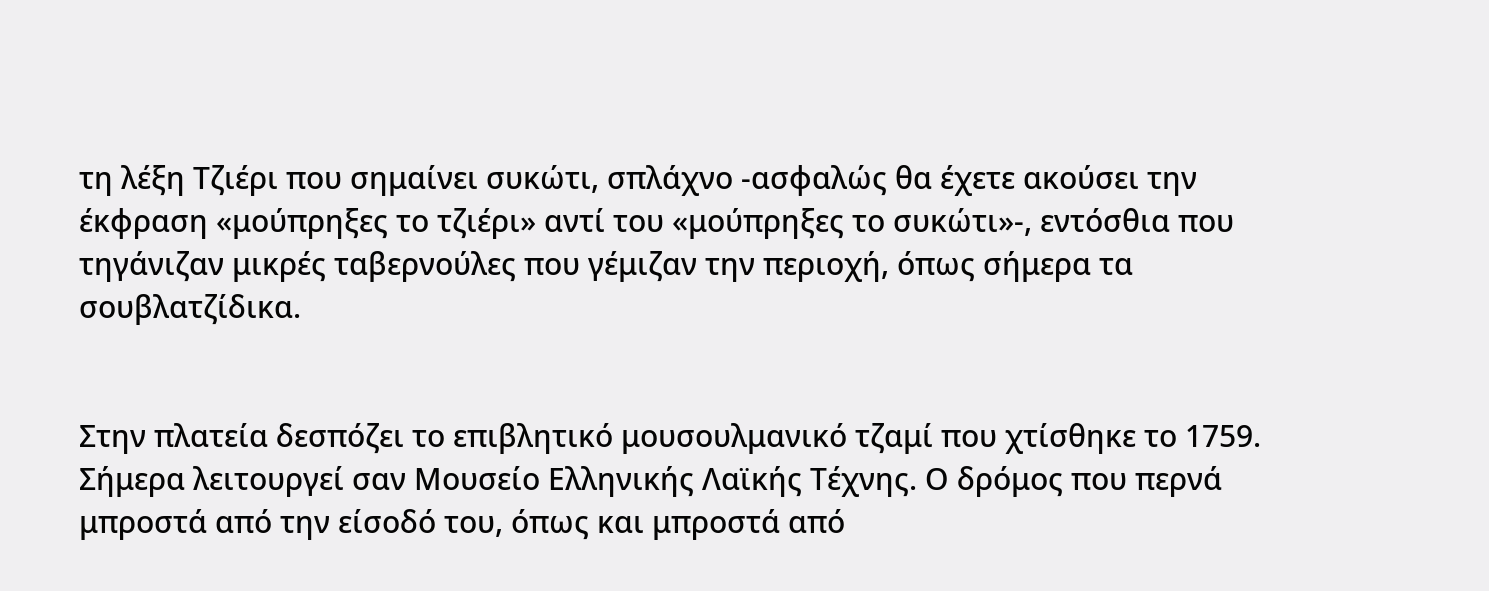τη λέξη Τζιέρι που σημαίνει συκώτι, σπλάχνο -ασφαλώς θα έχετε ακούσει την έκφραση «μούπρηξες το τζιέρι» αντί του «μούπρηξες το συκώτι»-, εντόσθια που τηγάνιζαν μικρές ταβερνούλες που γέμιζαν την περιοχή, όπως σήμερα τα σουβλατζίδικα.


Στην πλατεία δεσπόζει το επιβλητικό μουσουλμανικό τζαμί που χτίσθηκε το 1759. Σήμερα λειτουργεί σαν Μουσείο Ελληνικής Λαϊκής Τέχνης. Ο δρόμος που περνά μπροστά από την είσοδό του, όπως και μπροστά από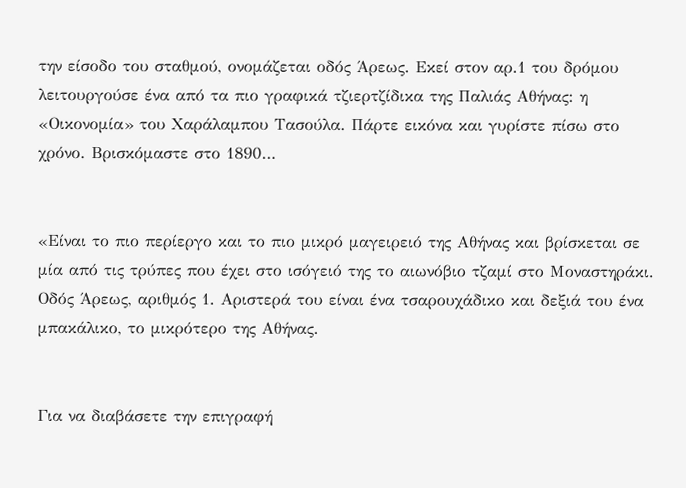την είσοδο του σταθμού, ονομάζεται οδός Άρεως. Εκεί στον αρ.1 του δρόμου λειτουργούσε ένα από τα πιο γραφικά τζιερτζίδικα της Παλιάς Αθήνας: η «Οικονομία» του Χαράλαμπου Τασούλα. Πάρτε εικόνα και γυρίστε πίσω στο χρόνο. Βρισκόμαστε στο 1890…


«Είναι το πιο περίεργο και το πιο μικρό μαγειρειό της Αθήνας και βρίσκεται σε μία από τις τρύπες που έχει στο ισόγειό της το αιωνόβιο τζαμί στο Μοναστηράκι. Οδός Άρεως, αριθμός 1. Αριστερά του είναι ένα τσαρουχάδικο και δεξιά του ένα μπακάλικο, το μικρότερο της Αθήνας.


Για να διαβάσετε την επιγραφή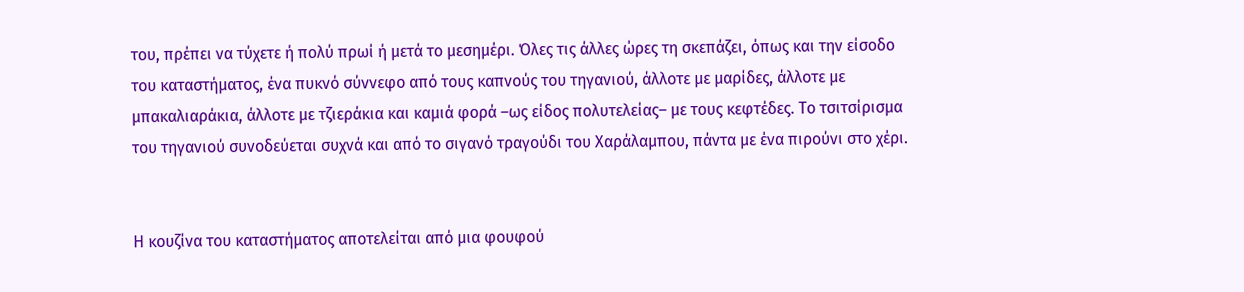του, πρέπει να τύχετε ή πολύ πρωί ή μετά το μεσημέρι. Όλες τις άλλες ώρες τη σκεπάζει, όπως και την είσοδο του καταστήματος, ένα πυκνό σύννεφο από τους καπνούς του τηγανιού, άλλοτε με μαρίδες, άλλοτε με μπακαλιαράκια, άλλοτε με τζιεράκια και καμιά φορά –ως είδος πολυτελείας– με τους κεφτέδες. Το τσιτσίρισμα του τηγανιού συνοδεύεται συχνά και από το σιγανό τραγούδι του Χαράλαμπου, πάντα με ένα πιρούνι στο χέρι.


Η κουζίνα του καταστήματος αποτελείται από μια φουφού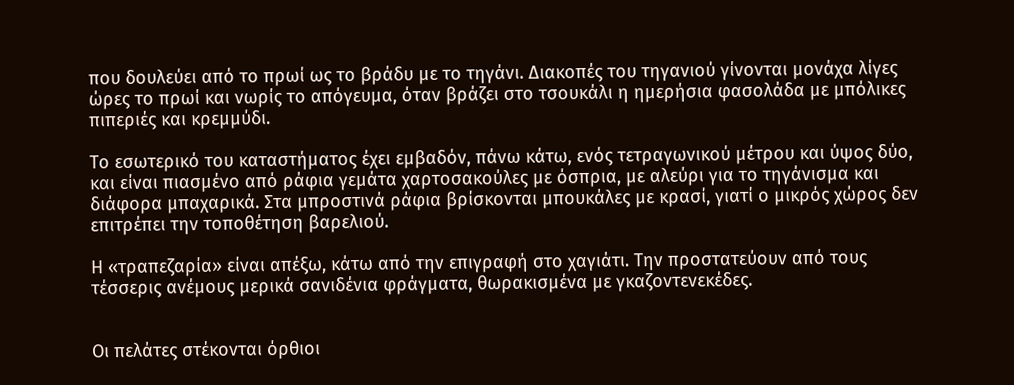που δουλεύει από το πρωί ως το βράδυ με το τηγάνι. Διακοπές του τηγανιού γίνονται μονάχα λίγες ώρες το πρωί και νωρίς το απόγευμα, όταν βράζει στο τσουκάλι η ημερήσια φασολάδα με μπόλικες πιπεριές και κρεμμύδι.

Το εσωτερικό του καταστήματος έχει εμβαδόν, πάνω κάτω, ενός τετραγωνικού μέτρου και ύψος δύο, και είναι πιασμένο από ράφια γεμάτα χαρτοσακούλες με όσπρια, με αλεύρι για το τηγάνισμα και διάφορα μπαχαρικά. Στα μπροστινά ράφια βρίσκονται μπουκάλες με κρασί, γιατί ο μικρός χώρος δεν επιτρέπει την τοποθέτηση βαρελιού.

Η «τραπεζαρία» είναι απέξω, κάτω από την επιγραφή στο χαγιάτι. Την προστατεύουν από τους τέσσερις ανέμους μερικά σανιδένια φράγματα, θωρακισμένα με γκαζοντενεκέδες.


Οι πελάτες στέκονται όρθιοι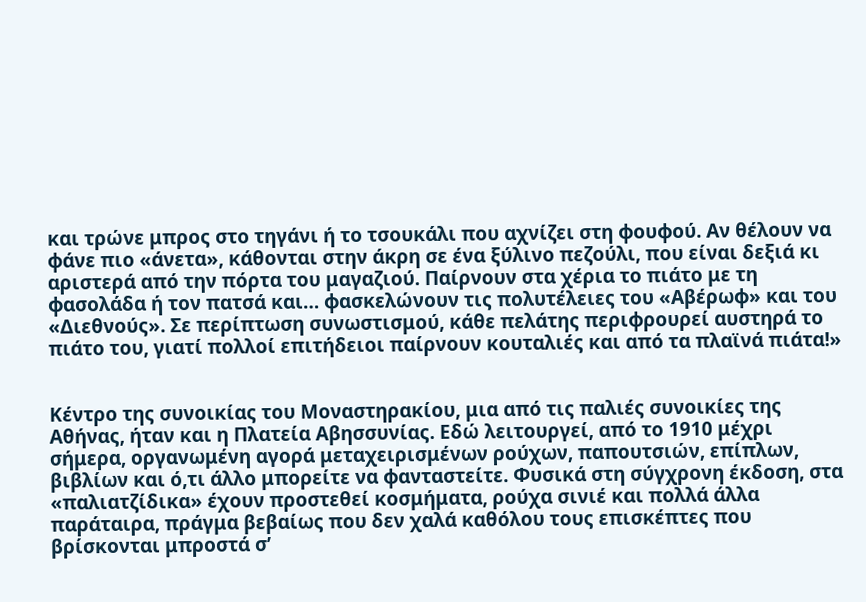και τρώνε μπρος στο τηγάνι ή το τσουκάλι που αχνίζει στη φουφού. Αν θέλουν να φάνε πιο «άνετα», κάθονται στην άκρη σε ένα ξύλινο πεζούλι, που είναι δεξιά κι αριστερά από την πόρτα του μαγαζιού. Παίρνουν στα χέρια το πιάτο με τη φασολάδα ή τον πατσά και… φασκελώνουν τις πολυτέλειες του «Αβέρωφ» και του «Διεθνούς». Σε περίπτωση συνωστισμού, κάθε πελάτης περιφρουρεί αυστηρά το πιάτο του, γιατί πολλοί επιτήδειοι παίρνουν κουταλιές και από τα πλαϊνά πιάτα!»


Κέντρο της συνοικίας του Μοναστηρακίου, μια από τις παλιές συνοικίες της Αθήνας, ήταν και η Πλατεία Αβησσυνίας. Εδώ λειτουργεί, από το 1910 μέχρι σήμερα, οργανωμένη αγορά μεταχειρισμένων ρούχων, παπουτσιών, επίπλων, βιβλίων και ό,τι άλλο μπορείτε να φανταστείτε. Φυσικά στη σύγχρονη έκδοση, στα «παλιατζίδικα» έχουν προστεθεί κοσμήματα, ρούχα σινιέ και πολλά άλλα παράταιρα, πράγμα βεβαίως που δεν χαλά καθόλου τους επισκέπτες που βρίσκονται μπροστά σ’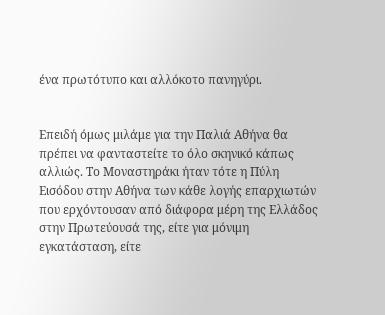ένα πρωτότυπο και αλλόκοτο πανηγύρι.


Επειδή όμως μιλάμε για την Παλιά Αθήνα θα πρέπει να φανταστείτε το όλο σκηνικό κάπως αλλιώς. Το Μοναστηράκι ήταν τότε η Πύλη Εισόδου στην Αθήνα των κάθε λογής επαρχιωτών που ερχόντουσαν από διάφορα μέρη της Ελλάδος στην Πρωτεύουσά της, είτε για μόνιμη εγκατάσταση, είτε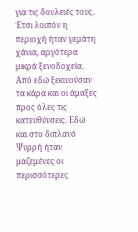για τις δουλειές τους. Έτσι λοιπόν η περιοχή ήταν γεμάτη χάνια, αργότερα μικρά ξενοδοχεία. Από εδώ ξεκινούσαν τα κάρα και οι άμαξες προς όλες τις κατευθύνσεις. Εδώ και στο διπλανό Ψυρρή ήταν μαζεμένες οι περισσότερες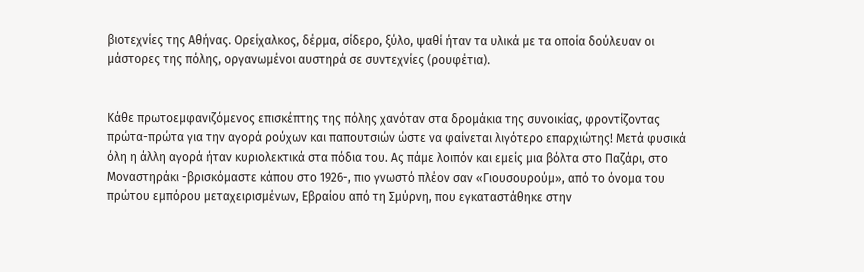βιοτεχνίες της Αθήνας. Ορείχαλκος, δέρμα, σίδερο, ξύλο, ψαθί ήταν τα υλικά με τα οποία δούλευαν οι μάστορες της πόλης, οργανωμένοι αυστηρά σε συντεχνίες (ρουφέτια).


Κάθε πρωτοεμφανιζόμενος επισκέπτης της πόλης χανόταν στα δρομάκια της συνοικίας, φροντίζοντας πρώτα-πρώτα για την αγορά ρούχων και παπουτσιών ώστε να φαίνεται λιγότερο επαρχιώτης! Μετά φυσικά όλη η άλλη αγορά ήταν κυριολεκτικά στα πόδια του. Ας πάμε λοιπόν και εμείς μια βόλτα στο Παζάρι, στο Μοναστηράκι -βρισκόμαστε κάπου στο 1926-, πιο γνωστό πλέον σαν «Γιουσουρούμ», από το όνομα του πρώτου εμπόρου μεταχειρισμένων, Εβραίου από τη Σμύρνη, που εγκαταστάθηκε στην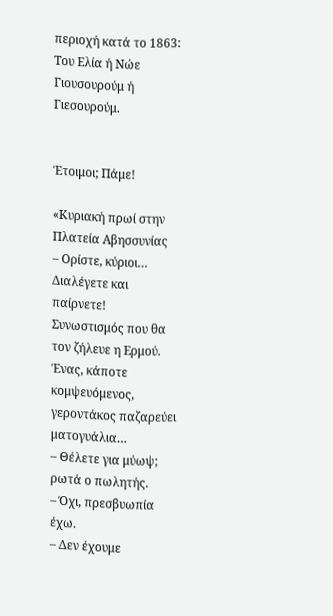περιοχή κατά το 1863: Του Ελία ή Νώε Γιουσουρούμ ή Γιεσουρούμ.


Έτοιμοι; Πάμε!

«Κυριακή πρωί στην Πλατεία Αβησσυνίας
– Ορίστε, κύριοι… Διαλέγετε και παίρνετε!
Συνωστισμός που θα τον ζήλευε η Ερμού.
Ένας, κάποτε κομψευόμενος, γεροντάκος παζαρεύει ματογυάλια…
– Θέλετε για μύωψ; ρωτά ο πωλητής.
– Όχι, πρεσβυωπία έχω.
– Δεν έχουμε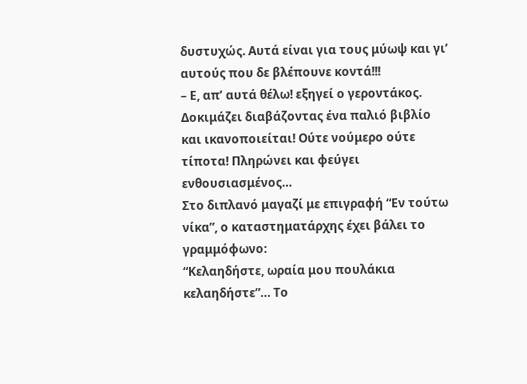δυστυχώς. Αυτά είναι για τους μύωψ και γι’ αυτούς που δε βλέπουνε κοντά!!!
– Ε, απ’ αυτά θέλω! εξηγεί ο γεροντάκος. Δοκιμάζει διαβάζοντας ένα παλιό βιβλίο και ικανοποιείται! Ούτε νούμερο ούτε τίποτα! Πληρώνει και φεύγει ενθουσιασμένος…
Στο διπλανό μαγαζί με επιγραφή “Εν τούτω νίκα”, ο καταστηματάρχης έχει βάλει το γραμμόφωνο:
“Κελαηδήστε, ωραία μου πουλάκια κελαηδήστε”… Το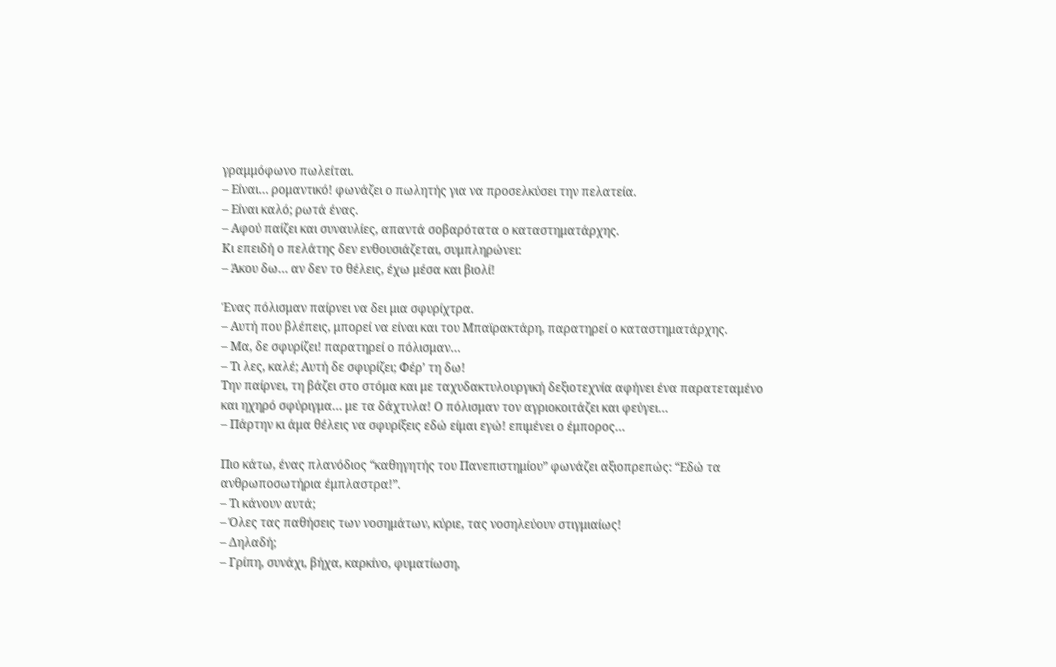γραμμόφωνο πωλείται.
– Είναι… ρομαντικό! φωνάζει ο πωλητής για να προσελκύσει την πελατεία.
– Είναι καλό; ρωτά ένας.
– Αφού παίζει και συναυλίες, απαντά σοβαρότατα ο καταστηματάρχης.
Κι επειδή ο πελάτης δεν ενθουσιάζεται, συμπληρώνει:
– Άκου δω… αν δεν το θέλεις, έχω μέσα και βιολί!

Ένας πόλισμαν παίρνει να δει μια σφυρίχτρα.
– Αυτή που βλέπεις, μπορεί να είναι και του Μπαϊρακτάρη, παρατηρεί ο καταστηματάρχης.
– Μα, δε σφυρίζει! παρατηρεί ο πόλισμαν…
– Τι λες, καλέ; Αυτή δε σφυρίζει; Φέρ’ τη δω!
Την παίρνει, τη βάζει στο στόμα και με ταχυδακτυλουργική δεξιοτεχνία αφήνει ένα παρατεταμένο και ηχηρό σφύριγμα… με τα δάχτυλα! Ο πόλισμαν τον αγριοκοιτάζει και φεύγει…
– Πάρτην κι άμα θέλεις να σφυρίξεις εδώ είμαι εγώ! επιμένει ο έμπορος…

Πιο κάτω, ένας πλανόδιος “καθηγητής του Πανεπιστημίου” φωνάζει αξιοπρεπώς: “Εδώ τα ανθρωποσωτήρια έμπλαστρα!”.
– Τι κάνουν αυτά;
– Όλες τας παθήσεις των νοσημάτων, κύριε, τας νοσηλεύουν στιγμιαίως!
– Δηλαδή;
– Γρίπη, συνάχι, βήχα, καρκίνο, φυματίωση,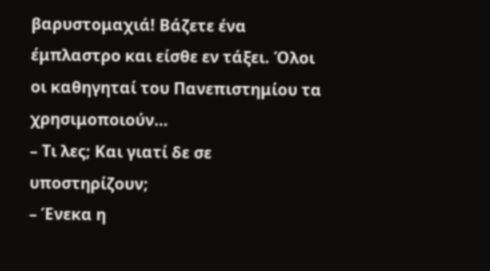βαρυστομαχιά! Βάζετε ένα έμπλαστρο και είσθε εν τάξει. Όλοι οι καθηγηταί του Πανεπιστημίου τα χρησιμοποιούν…
– Τι λες; Και γιατί δε σε υποστηρίζουν;
– Ένεκα η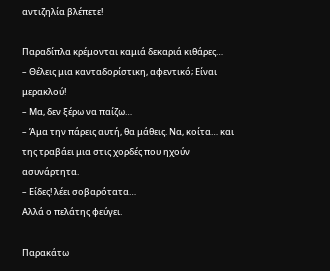αντιζηλία βλέπετε!

Παραδίπλα κρέμονται καμιά δεκαριά κιθάρες…
– Θέλεις μια κανταδορίστικη, αφεντικό; Είναι μερακλού!
– Μα, δεν ξέρω να παίζω…
– Άμα την πάρεις αυτή, θα μάθεις. Να, κοίτα… και της τραβάει μια στις χορδές που ηχούν ασυνάρτητα.
– Είδες! λέει σοβαρότατα…
Αλλά ο πελάτης φεύγει.

Παρακάτω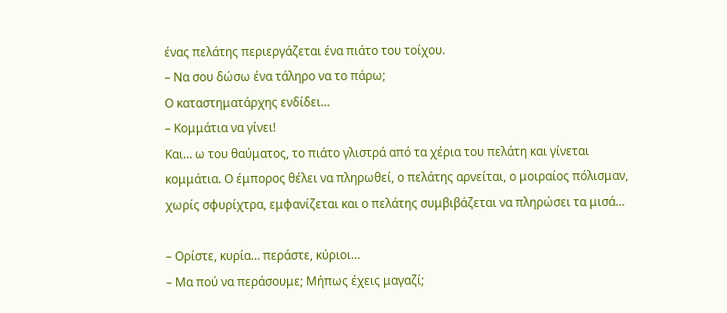ένας πελάτης περιεργάζεται ένα πιάτο του τοίχου.
– Να σου δώσω ένα τάληρο να το πάρω;
Ο καταστηματάρχης ενδίδει…
– Κομμάτια να γίνει!
Και… ω του θαύματος, το πιάτο γλιστρά από τα χέρια του πελάτη και γίνεται κομμάτια. Ο έμπορος θέλει να πληρωθεί, ο πελάτης αρνείται, ο μοιραίος πόλισμαν, χωρίς σφυρίχτρα, εμφανίζεται και ο πελάτης συμβιβάζεται να πληρώσει τα μισά…

– Ορίστε, κυρία… περάστε, κύριοι…
– Μα πού να περάσουμε; Μήπως έχεις μαγαζί;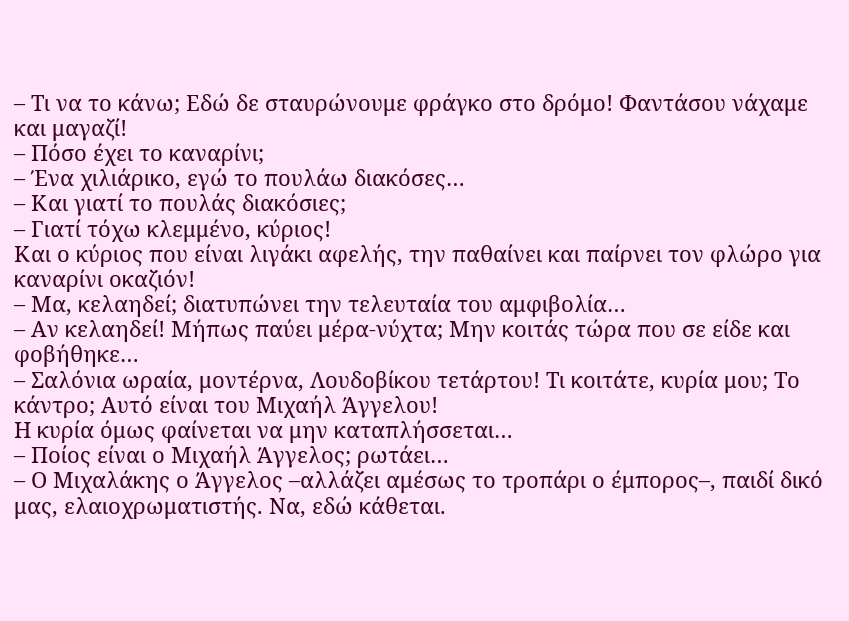– Τι να το κάνω; Εδώ δε σταυρώνουμε φράγκο στο δρόμο! Φαντάσου νάχαμε και μαγαζί!
– Πόσο έχει το καναρίνι;
– Ένα χιλιάρικο, εγώ το πουλάω διακόσες…
– Και γιατί το πουλάς διακόσιες;
– Γιατί τόχω κλεμμένο, κύριος!
Και ο κύριος που είναι λιγάκι αφελής, την παθαίνει και παίρνει τον φλώρο για καναρίνι οκαζιόν!
– Μα, κελαηδεί; διατυπώνει την τελευταία του αμφιβολία…
– Αν κελαηδεί! Μήπως παύει μέρα-νύχτα; Μην κοιτάς τώρα που σε είδε και φοβήθηκε…
– Σαλόνια ωραία, μοντέρνα, Λουδοβίκου τετάρτου! Τι κοιτάτε, κυρία μου; Το κάντρο; Αυτό είναι του Μιχαήλ Άγγελου!
Η κυρία όμως φαίνεται να μην καταπλήσσεται…
– Ποίος είναι ο Μιχαήλ Άγγελος; ρωτάει…
– Ο Μιχαλάκης ο Άγγελος –αλλάζει αμέσως το τροπάρι ο έμπορος–, παιδί δικό μας, ελαιοχρωματιστής. Να, εδώ κάθεται.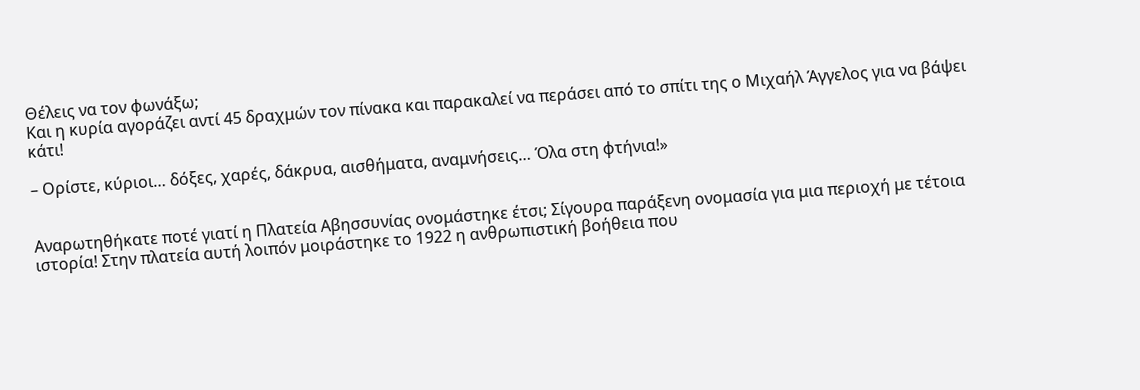Θέλεις να τον φωνάξω;
Και η κυρία αγοράζει αντί 45 δραχμών τον πίνακα και παρακαλεί να περάσει από το σπίτι της ο Μιχαήλ Άγγελος για να βάψει κάτι!

– Ορίστε, κύριοι… δόξες, χαρές, δάκρυα, αισθήματα, αναμνήσεις… Όλα στη φτήνια!»


Αναρωτηθήκατε ποτέ γιατί η Πλατεία Αβησσυνίας ονομάστηκε έτσι; Σίγουρα παράξενη ονομασία για μια περιοχή με τέτοια ιστορία! Στην πλατεία αυτή λοιπόν μοιράστηκε το 1922 η ανθρωπιστική βοήθεια που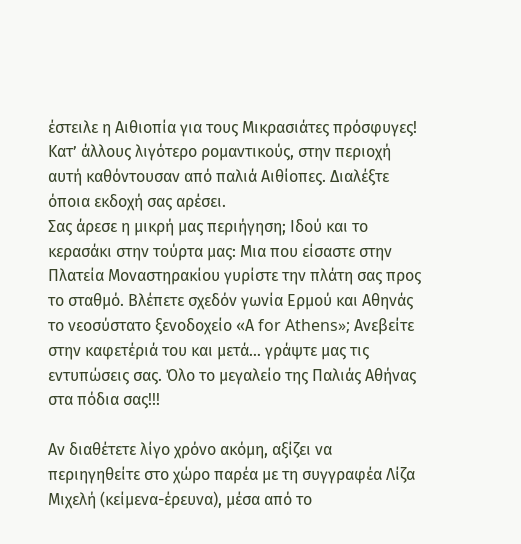έστειλε η Αιθιοπία για τους Μικρασιάτες πρόσφυγες! Κατ’ άλλους λιγότερο ρομαντικούς, στην περιοχή αυτή καθόντουσαν από παλιά Αιθίοπες. Διαλέξτε όποια εκδοχή σας αρέσει.
Σας άρεσε η μικρή μας περιήγηση; Ιδού και το κερασάκι στην τούρτα μας: Μια που είσαστε στην Πλατεία Μοναστηρακίου γυρίστε την πλάτη σας προς το σταθμό. Βλέπετε σχεδόν γωνία Ερμού και Αθηνάς το νεοσύστατο ξενοδοχείο «Α for Athens»; Ανεβείτε στην καφετέριά του και μετά… γράψτε μας τις εντυπώσεις σας. Όλο το μεγαλείο της Παλιάς Αθήνας στα πόδια σας!!!

Αν διαθέτετε λίγο χρόνο ακόμη, αξίζει να περιηγηθείτε στο χώρο παρέα με τη συγγραφέα Λίζα Μιχελή (κείμενα-έρευνα), μέσα από το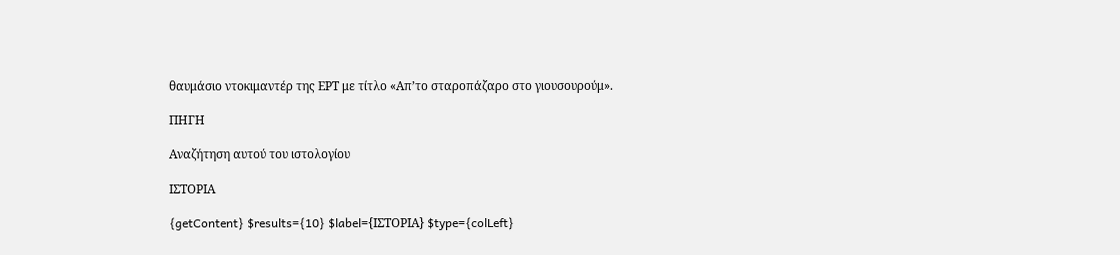θαυμάσιο ντοκιμαντέρ της ΕΡΤ με τίτλο «Απ’το σταροπάζαρο στο γιουσουρούμ».

ΠΗΓΗ

Αναζήτηση αυτού του ιστολογίου

ΙΣΤΟΡΙΑ

{getContent} $results={10} $label={ΙΣΤΟΡΙΑ} $type={colLeft}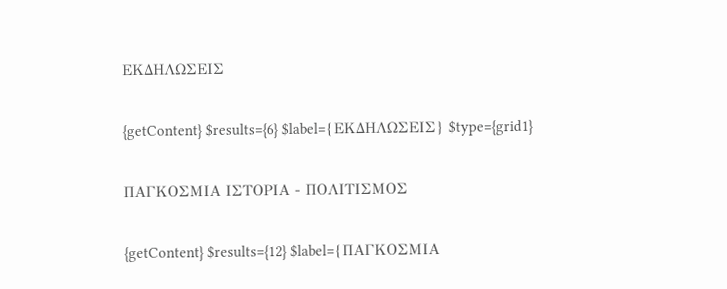ΕΚΔΗΛΩΣΕΙΣ

{getContent} $results={6} $label={ΕΚΔΗΛΩΣΕΙΣ} $type={grid1}

ΠΑΓΚΟΣΜΙΑ ΙΣΤΟΡΙΑ - ΠΟΛΙΤΙΣΜΟΣ

{getContent} $results={12} $label={ΠΑΓΚΟΣΜΙΑ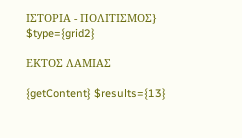ΙΣΤΟΡΙΑ - ΠΟΛΙΤΙΣΜΟΣ} $type={grid2}

ΕΚΤΟΣ ΛΑΜΙΑΣ

{getContent} $results={13}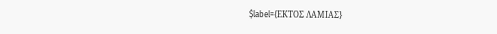$label={ΕΚΤΟΣ ΛΑΜΙΑΣ}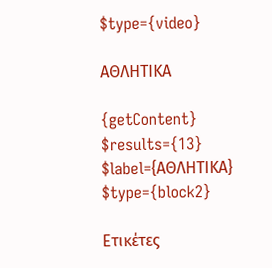$type={video}

ΑΘΛΗΤΙΚΑ

{getContent} $results={13} $label={ΑΘΛΗΤΙΚΑ} $type={block2}

Ετικέτες